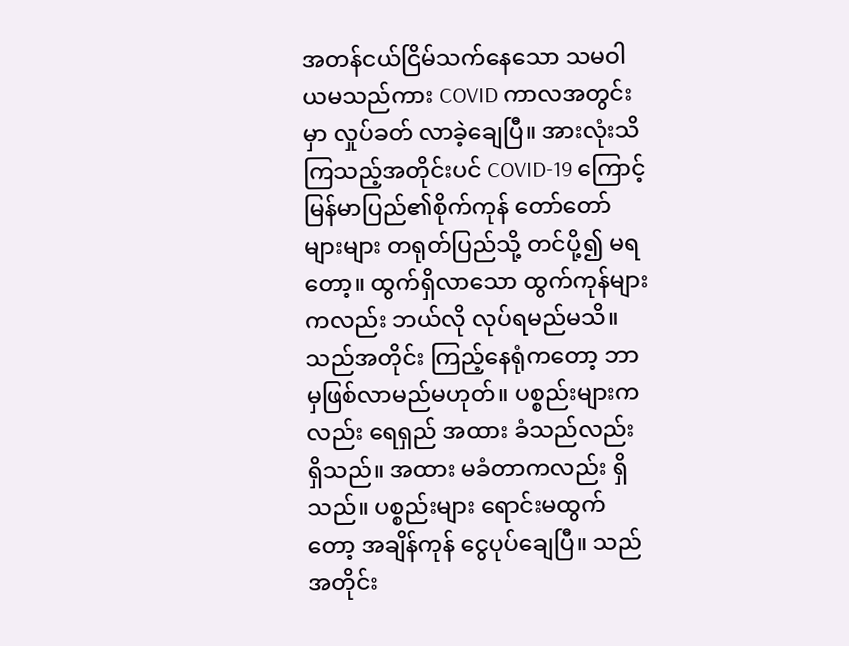အတန်ငယ်ငြိမ်သက်နေသော သမဝါယမသည်ကား COVID ကာလအတွင်းမှာ လှုပ်ခတ် လာခဲ့ချေပြီ။ အားလုံးသိကြသည့်အတိုင်းပင် COVID-19 ကြောင့် မြန်မာပြည်၏စိုက်ကုန် တော်တော် များများ တရုတ်ပြည်သို့ တင်ပို့၍ မရတော့။ ထွက်ရှိလာသော ထွက်ကုန်များကလည်း ဘယ်လို လုပ်ရမည်မသိ။
သည်အတိုင်း ကြည့်နေရုံကတော့ ဘာမှဖြစ်လာမည်မဟုတ်။ ပစ္စည်းများကလည်း ရေရှည် အထား ခံသည်လည်း ရှိသည်။ အထား မခံတာကလည်း ရှိသည်။ ပစ္စည်းများ ရောင်းမထွက်တော့ အချိန်ကုန် ငွေပုပ်ချေပြီ။ သည်အတိုင်း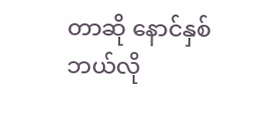တာဆို နောင်နှစ် ဘယ်လို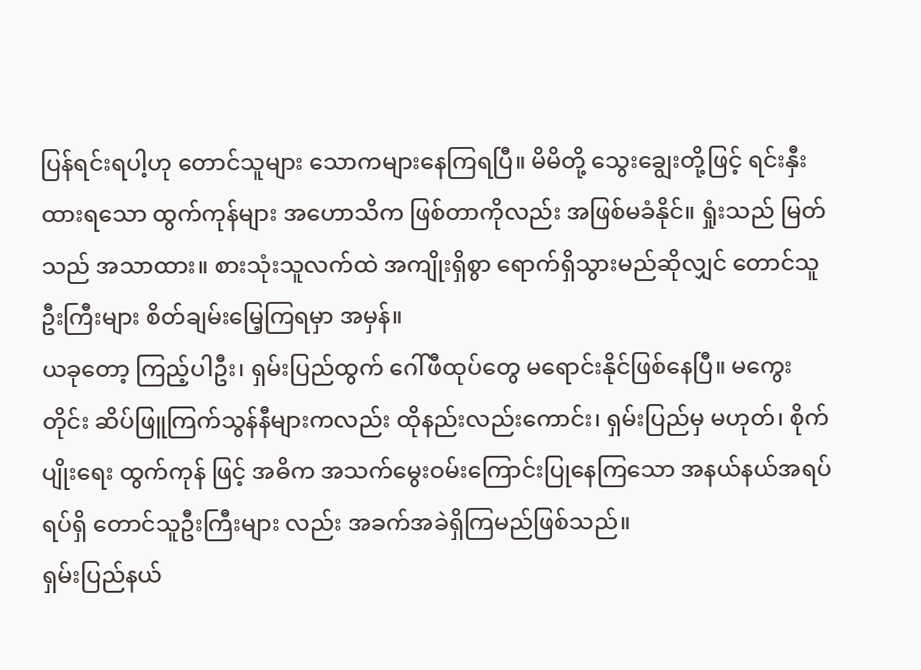ပြန်ရင်းရပါ့ဟု တောင်သူများ သောကများနေကြရပြီ။ မိမိတို့ သွေးချွေးတို့ဖြင့် ရင်းနှီးထားရသော ထွက်ကုန်များ အဟောသိက ဖြစ်တာကိုလည်း အဖြစ်မခံနိုင်။ ရှုံးသည် မြတ်သည် အသာထား။ စားသုံးသူလက်ထဲ အကျိုးရှိစွာ ရောက်ရှိသွားမည်ဆိုလျှင် တောင်သူဦးကြီးများ စိတ်ချမ်းမြေ့ကြရမှာ အမှန်။
ယခုတော့ ကြည့်ပါဦး၊ ရှမ်းပြည်ထွက် ဂေါ်ဖီထုပ်တွေ မရောင်းနိုင်ဖြစ်နေပြီ။ မကွေးတိုင်း ဆိပ်ဖြူကြက်သွန်နီများကလည်း ထိုနည်းလည်းကောင်း၊ ရှမ်းပြည်မှ မဟုတ်၊ စိုက်ပျိုးရေး ထွက်ကုန် ဖြင့် အဓိက အသက်မွေးဝမ်းကြောင်းပြုနေကြသော အနယ်နယ်အရပ်ရပ်ရှိ တောင်သူဦးကြီးများ လည်း အခက်အခဲရှိကြမည်ဖြစ်သည်။
ရှမ်းပြည်နယ်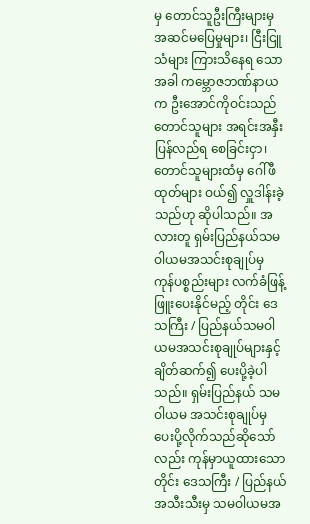မှ တောင်သူဦးကြီးများမှ အဆင်မပြေမှုများ၊ ငြီးငြူသံများ ကြားသိနေရ သောအခါ ကမ္ဘောဇဘဏ်နာယက ဦးအောင်ကိုဝင်းသည် တောင်သူများ အရင်းအနှီး ပြန်လည်ရ စေခြင်းငှာ၊ တောင်သူများထံမှ ဂေါ်ဖီထုတ်များ ဝယ်၍ လှူဒါန်းခဲ့သည်ဟု ဆိုပါသည်။ အလားတူ ရှမ်းပြည်နယ်သမဝါယမအသင်းစုချုပ်မှ ကုန်ပစ္စည်းများ လက်ခံဖြန့်ဖြူးပေးနိုင်မည့် တိုင်း ဒေသကြီး / ပြည်နယ်သမဝါယမအသင်းစုချုပ်များနှင့် ချိတ်ဆက်၍ ပေးပို့ခဲ့ပါသည်။ ရှမ်းပြည်နယ် သမဝါယမ အသင်းစုချုပ်မှ ပေးပို့လိုက်သည်ဆိုသော်လည်း ကုန်မှာယူထားသော တိုင်း ဒေသကြီး / ပြည်နယ် အသီးသီးမှ သမဝါယမအ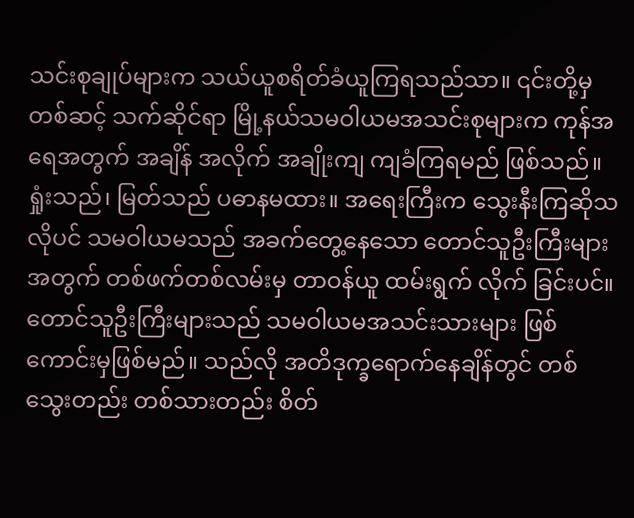သင်းစုချုပ်များက သယ်ယူစရိတ်ခံယူကြရသည်သာ။ ၎င်းတို့မှ တစ်ဆင့် သက်ဆိုင်ရာ မြို့နယ်သမဝါယမအသင်းစုများက ကုန်အရေအတွက် အချိန် အလိုက် အချိုးကျ ကျခံကြရမည် ဖြစ်သည်။
ရှုံးသည်၊ မြတ်သည် ပဓာနမထား။ အရေးကြီးက သွေးနီးကြဆိုသလိုပင် သမဝါယမသည် အခက်တွေ့နေသော တောင်သူဦးကြီးများအတွက် တစ်ဖက်တစ်လမ်းမှ တာဝန်ယူ ထမ်းရွက် လိုက် ခြင်းပင်။ တောင်သူဦးကြီးများသည် သမဝါယမအသင်းသားများ ဖြစ်ကောင်းမှဖြစ်မည်။ သည်လို အတိဒုက္ခရောက်နေချိန်တွင် တစ်သွေးတည်း တစ်သားတည်း စိတ်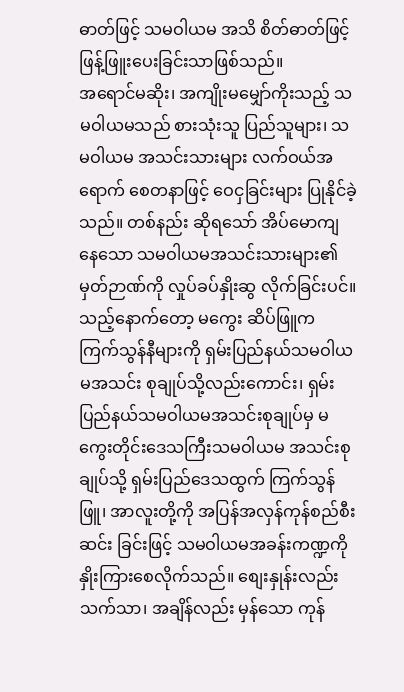ဓာတ်ဖြင့် သမဝါယမ အသိ စိတ်ဓာတ်ဖြင့် ဖြန့်ဖြူးပေးခြင်းသာဖြစ်သည်။
အရောင်မဆိုး၊ အကျိုးမမျှော်ကိုးသည့် သမဝါယမသည် စားသုံးသူ ပြည်သူများ၊ သမဝါယမ အသင်းသားများ လက်ဝယ်အရောက် စေတနာဖြင့် ဝေငှခြင်းများ ပြုနိုင်ခဲ့သည်။ တစ်နည်း ဆိုရသော် အိပ်မောကျနေသော သမဝါယမအသင်းသားများ၏ မှတ်ဉာဏ်ကို လှုပ်ခပ်နှိုးဆွ လိုက်ခြင်းပင်။
သည့်နောက်တော့ မကွေး ဆိပ်ဖြူက ကြက်သွန်နီများကို ရှမ်းပြည်နယ်သမဝါယမအသင်း စုချုပ်သို့လည်းကောင်း၊ ရှမ်းပြည်နယ်သမဝါယမအသင်းစုချုပ်မှ မကွေးတိုင်းဒေသကြီးသမဝါယမ အသင်းစုချုပ်သို့ ရှမ်းပြည်ဒေသထွက် ကြက်သွန်ဖြူ၊ အာလူးတို့ကို အပြန်အလှန်ကုန်စည်စီးဆင်း ခြင်းဖြင့် သမဝါယမအခန်းကဏ္ဍကို နှိုးကြားစေလိုက်သည်။ စျေးနှုန်းလည်း သက်သာ၊ အချိန်လည်း မှန်သော ကုန်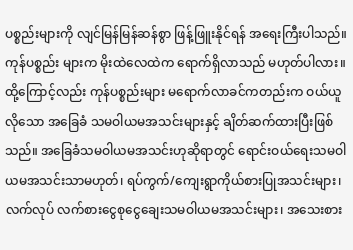ပစ္စည်းများကို လျင်မြန်မြန်ဆန်စွာ ဖြန့်ဖြူးနိုင်ရန် အရေးကြီးပါသည်။ ကုန်ပစ္စည်း များက မိုးထဲလေထဲက ရောက်ရှိလာသည် မဟုတ်ပါလား။
ထို့ကြောင့်လည်း ကုန်ပစ္စည်းများ မရောက်လာခင်ကတည်းက ဝယ်ယူလိုသော အခြေခံ သမဝါယမအသင်းများနှင့် ချိတ်ဆက်ထားပြီးဖြစ်သည်။ အခြေခံသမဝါယမအသင်းဟုဆိုရာတွင် ရောင်းဝယ်ရေးသမဝါယမအသင်းသာမဟုတ်၊ ရပ်ကွက်/ကျေးရွာကိုယ်စားပြုအသင်းများ၊ လက်လုပ် လက်စားငွေစုငွေချေးသမဝါယမအသင်းများ၊ အသေးစား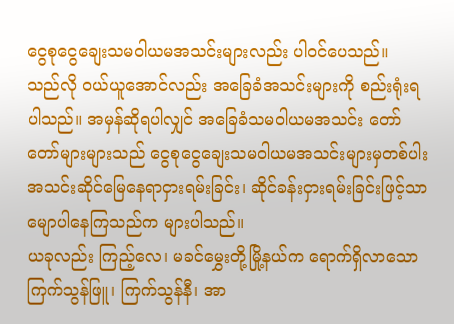ငွေစုငွေချေးသမဝါယမအသင်းများလည်း ပါဝင်ပေသည်။
သည်လို ဝယ်ယူအောင်လည်း အခြေခံအသင်းများကို စည်းရုံးရပါသည်။ အမှန်ဆိုရပါလျှင် အခြေခံသမဝါယမအသင်း တော်တော်များများသည် ငွေစုငွေချေးသမဝါယမအသင်းများမှတစ်ပါး အသင်းဆိုင်မြေနေရာငှားရမ်းခြင်း၊ ဆိုင်ခန်းငှားရမ်းခြင်းဖြင့်သာ မျောပါနေကြသည်က များပါသည်။
ယခုလည်း ကြည့်လေ၊ မခင်မွှေးတို့မြို့နယ်က ရောက်ရှိလာသော ကြက်သွန်ဖြူ၊ ကြက်သွန်နီ၊ အာ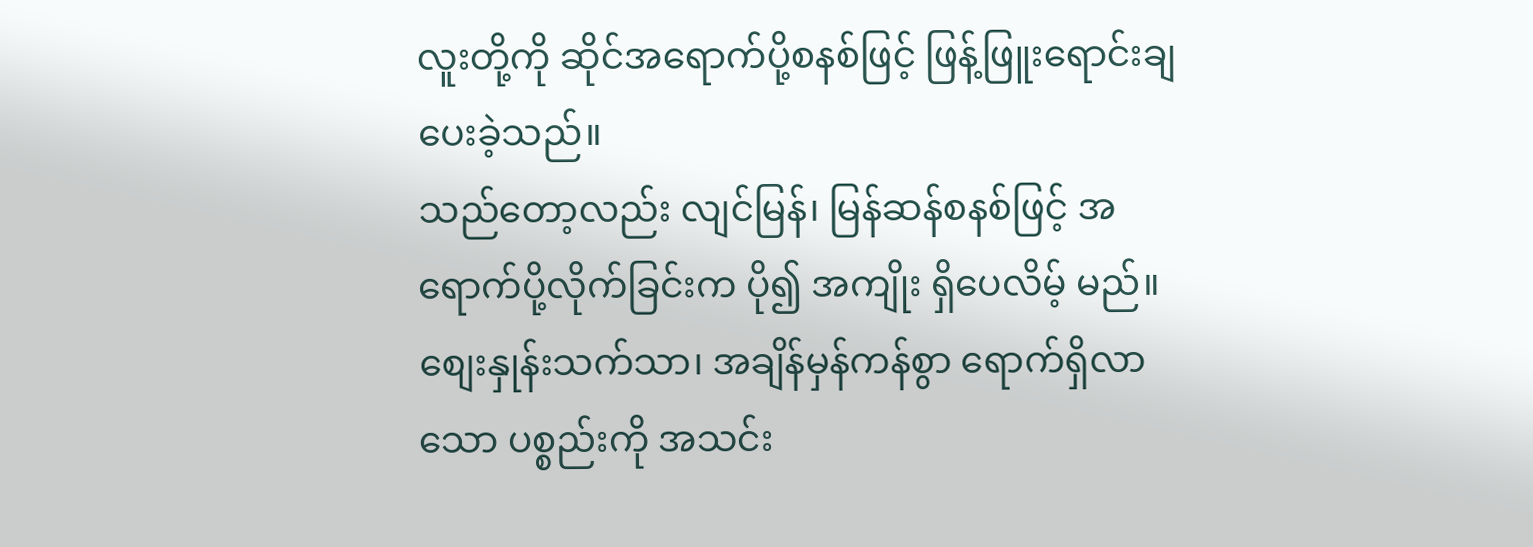လူးတို့ကို ဆိုင်အရောက်ပို့စနစ်ဖြင့် ဖြန့်ဖြူးရောင်းချပေးခဲ့သည်။
သည်တော့လည်း လျင်မြန်၊ မြန်ဆန်စနစ်ဖြင့် အရောက်ပို့လိုက်ခြင်းက ပို၍ အကျိုး ရှိပေလိမ့် မည်။ စျေးနှုန်းသက်သာ၊ အချိန်မှန်ကန်စွာ ရောက်ရှိလာသော ပစ္စည်းကို အသင်း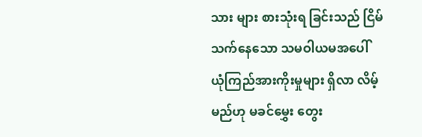သား များ စားသုံးရ ခြင်းသည် ငြိမ်သက်နေသော သမဝါယမအပေါ် ယုံကြည်အားကိုးမှုများ ရှိလာ လိမ့်မည်ဟု မခင်မွှေး တွေး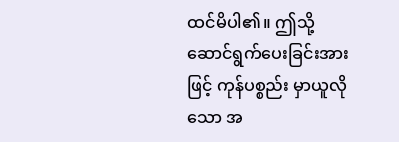ထင်မိပါ၏။ ဤသို့ဆောင်ရွက်ပေးခြင်းအားဖြင့် ကုန်ပစ္စည်း မှာယူလိုသော အ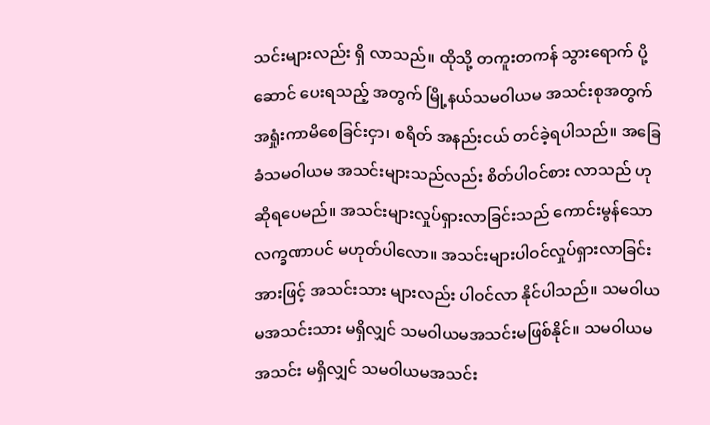သင်းများလည်း ရှိ လာသည်။ ထိုသို့ တကူးတကန် သွားရောက် ပို့ဆောင် ပေးရသည့် အတွက် မြို့နယ်သမဝါယမ အသင်းစုအတွက် အရှုံးကာမိစေခြင်းငှာ၊ စရိတ် အနည်းငယ် တင်ခဲ့ရပါသည်။ အခြေခံသမဝါယမ အသင်းများသည်လည်း စိတ်ပါဝင်စား လာသည် ဟု ဆိုရပေမည်။ အသင်းများလှုပ်ရှားလာခြင်းသည် ကောင်းမွန်သောလက္ခဏာပင် မဟုတ်ပါလော။ အသင်းများပါဝင်လှုပ်ရှားလာခြင်းအားဖြင့် အသင်းသား များလည်း ပါဝင်လာ နိုင်ပါသည်။ သမဝါယမအသင်းသား မရှိလျှင် သမဝါယမအသင်းမဖြစ်နိုင်။ သမဝါယမအသင်း မရှိလျှင် သမဝါယမအသင်း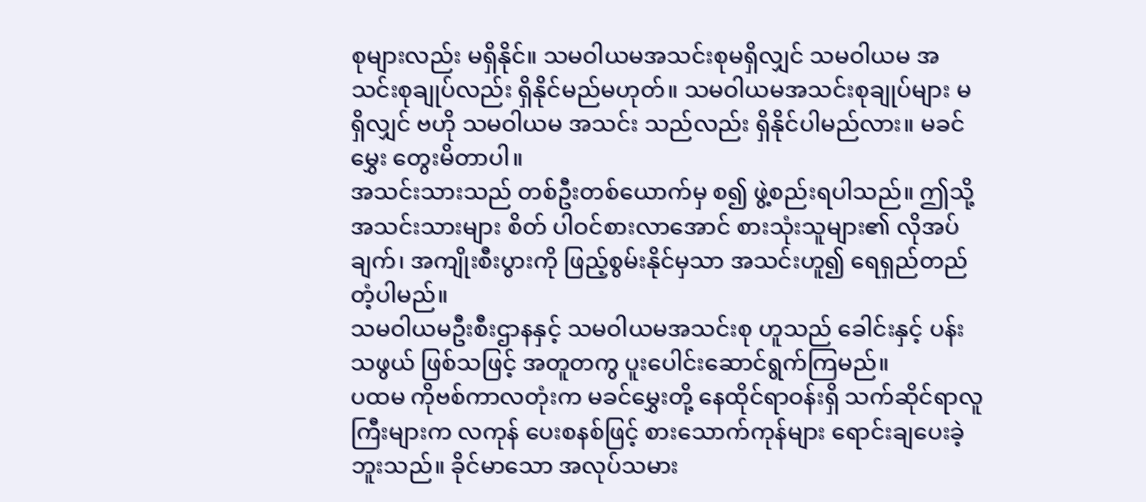စုများလည်း မရှိနိုင်။ သမဝါယမအသင်းစုမရှိလျှင် သမဝါယမ အသင်းစုချုပ်လည်း ရှိနိုင်မည်မဟုတ်။ သမဝါယမအသင်းစုချုပ်များ မရှိလျှင် ဗဟို သမဝါယမ အသင်း သည်လည်း ရှိနိုင်ပါမည်လား။ မခင်မွှေး တွေးမိတာပါ။
အသင်းသားသည် တစ်ဦးတစ်ယောက်မှ စ၍ ဖွဲ့စည်းရပါသည်။ ဤသို့ အသင်းသားများ စိတ် ပါဝင်စားလာအောင် စားသုံးသူများ၏ လိုအပ်ချက်၊ အကျိုးစီးပွားကို ဖြည့်စွမ်းနိုင်မှသာ အသင်းဟူ၍ ရေရှည်တည်တံ့ပါမည်။
သမဝါယမဦးစီးဌာနနှင့် သမဝါယမအသင်းစု ဟူသည် ခေါင်းနှင့် ပန်းသဖွယ် ဖြစ်သဖြင့် အတူတကွ ပူးပေါင်းဆောင်ရွက်ကြမည်။
ပထမ ကိုဗစ်ကာလတုံးက မခင်မွှေးတို့ နေထိုင်ရာဝန်းရှိ သက်ဆိုင်ရာလူကြီးများက လကုန် ပေးစနစ်ဖြင့် စားသောက်ကုန်များ ရောင်းချပေးခဲ့ဘူးသည်။ ခိုင်မာသော အလုပ်သမား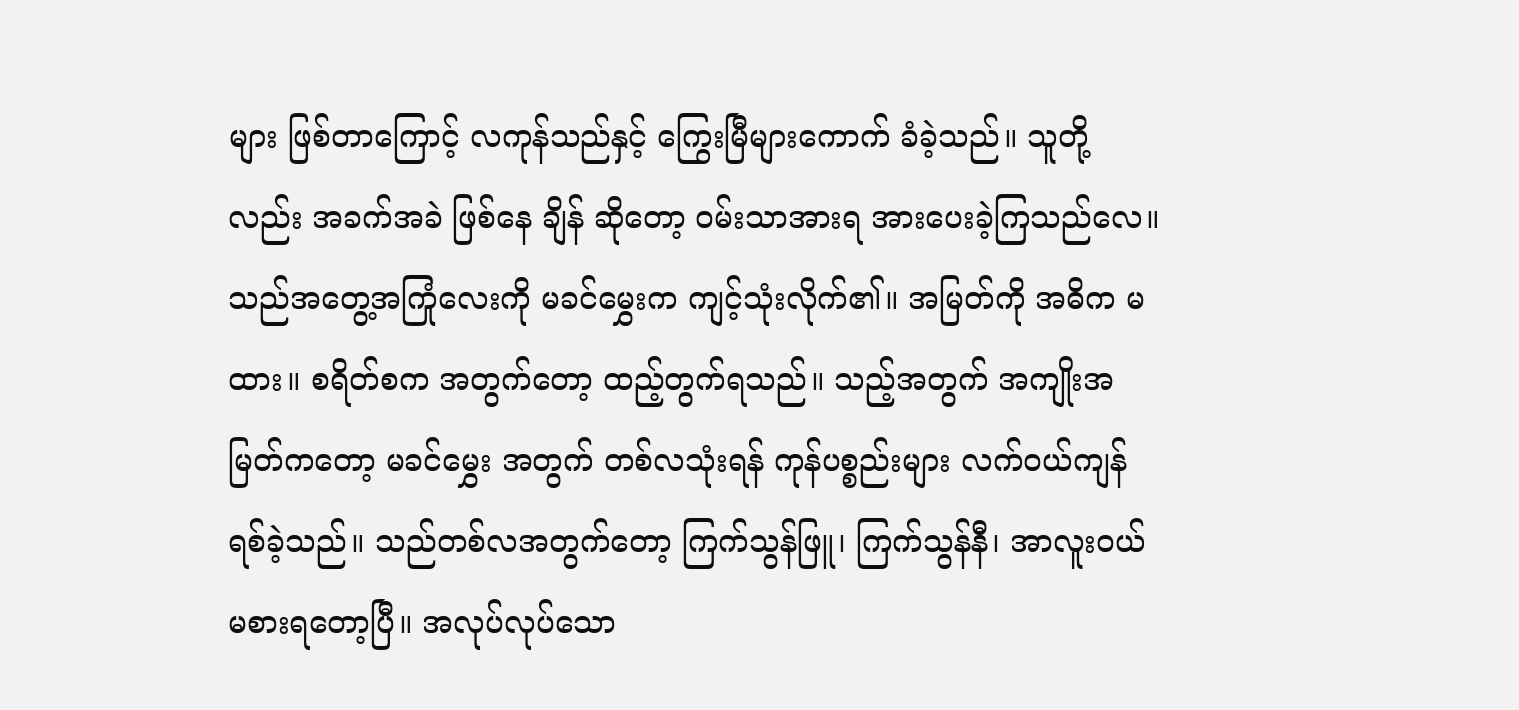များ ဖြစ်တာကြောင့် လကုန်သည်နှင့် ကြွေးမြီများကောက် ခံခဲ့သည်။ သူတို့လည်း အခက်အခဲ ဖြစ်နေ ချိန် ဆိုတော့ ဝမ်းသာအားရ အားပေးခဲ့ကြသည်လေ။
သည်အတွေ့အကြုံလေးကို မခင်မွှေးက ကျင့်သုံးလိုက်၏။ အမြတ်ကို အဓိက မထား။ စရိတ်စက အတွက်တော့ ထည့်တွက်ရသည်။ သည့်အတွက် အကျိုးအမြတ်ကတော့ မခင်မွှေး အတွက် တစ်လသုံးရန် ကုန်ပစ္စည်းများ လက်ဝယ်ကျန်ရစ်ခဲ့သည်။ သည်တစ်လအတွက်တော့ ကြက်သွန်ဖြူ၊ ကြက်သွန်နီ၊ အာလူးဝယ် မစားရတော့ပြီ။ အလုပ်လုပ်သော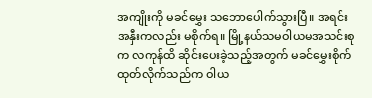အကျိုးကို မခင်မွှေး သဘောပေါက်သွားပြီ။ အရင်းအနှီးကလည်း မစိုက်ရ။ မြို့နယ်သမဝါယမအသင်းစုက လကုန်ထိ ဆိုင်းပေးခဲ့သည့်အတွက် မခင်မွှေးစိုက်ထုတ်လိုက်သည်က ဝါယ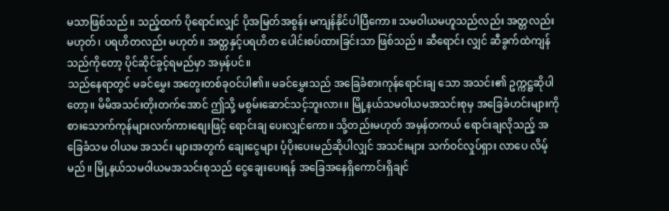မသာဖြစ်သည်။ သည့်ထက် ပိုရောင်းလျှင် ပိုအမြတ်အစွန်း မကျန်နိုင်ပါပြီကော။ သမဝါယမဟူသည်လည်း အတ္တလည်း မဟုတ်၊ ပရဟိတလည်း မဟုတ်။ အတ္တနှင့်ပရဟိတ ပေါင်းစပ်ထားခြင်းသာ ဖြစ်သည်။ ဆီရောင်း လျှင် ဆီခွက်ထဲကျန်သည်ကိုတော့ ပိုင်ဆိုင်ခွင့်ရမည်မှာ အမှန်ပင်။
သည်နေရာတွင် မခင်မွှေး အတွေးတစ်ခုဝင်ပါ၏။ မခင်မွှေးသည် အခြေခံစားကုန်ရောင်းချ သော အသင်း၏ ဥက္ကဋ္ဌဆိုပါတော့။ မိမိအသင်းတိုးတက်အောင် ဤသို့ မစွမ်းဆောင်သင့်ဘူးလား။ မြို့နယ်သမဝါယမအသင်းစုမှ အခြေခံဟင်းများကို စားသောက်ကုန်များလက်ကားစျေးဖြင့် ရောင်းချ ပေးလျှင်ကော။ သို့တည်းမဟုတ် အမှန်တကယ် ရောင်းချလိုသည့် အခြေခံသမ ဝါယမ အသင်း များအတွက် ချေးငွေများ ပံ့ပိုးပေးမည်ဆိုပါလျှင် အသင်းများ သက်ဝင်လှုပ်ရှား လာပေ လိမ့်မည်။ မြို့နယ်သမဝါယမအသင်းစုသည် ငွေချေးပေးရန် အခြေအနေရှိကောင်းရှိချင်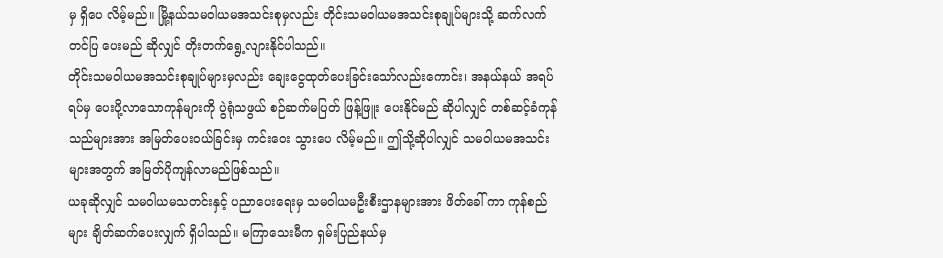မှ ရှိပေ လိမ့်မည်။ မြို့နယ်သမဝါယမအသင်းစုမှလည်း တိုင်းသမဝါယမအသင်းစုချုပ်များသို့ ဆက်လက် တင်ပြ ပေးမည် ဆိုလျှင် တိုးတက်ရွေ့လျားနိုင်ပါသည်။
တိုင်းသမဝါယမအသင်းစုချုပ်များမှလည်း ချေးငွေထုတ်ပေးခြင်းသော်လည်းကောင်း၊ အနယ်နယ် အရပ်ရပ်မှ ပေးပို့လာသောကုန်များကို ပွဲရုံသဖွယ် စဉ်ဆက်မပြတ် ဖြန့်ဖြူး ပေးနိုင်မည် ဆိုပါလျှင် တစ်ဆင့်ခံကုန်သည်များအား အမြတ်ပေးဝယ်ခြင်းမှ ကင်းဝေး သွားပေ လိမ့်မည်။ ဤသို့ဆိုပါလျှင် သမဝါယမအသင်းများအတွက် အမြတ်ပိုကျန်လာမည်ဖြစ်သည်။
ယခုဆိုလျှင် သမဝါယမသတင်းနှင့် ပညာပေးရေးမှ သမဝါယမဦးစီးဌာနများအား ဖိတ်ခေါ် ကာ ကုန်စည်များ ချိတ်ဆက်ပေးလျှက် ရှိပါသည်။ မကြာသေးမီက ရှမ်းပြည်နယ်မှ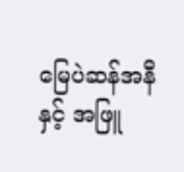မြေပဲဆန်အနီ နှင့် အဖြူ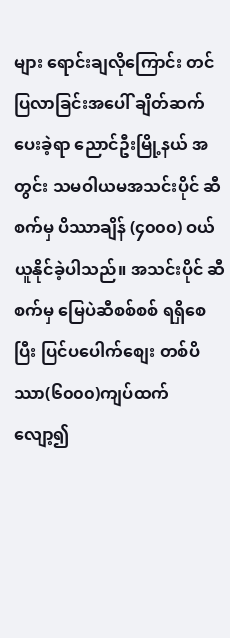များ ရောင်းချလိုကြောင်း တင်ပြလာခြင်းအပေါ် ချိတ်ဆက်ပေးခဲ့ရာ ညောင်ဦးမြို့နယ် အတွင်း သမဝါယမအသင်းပိုင် ဆီစက်မှ ပိဿာချိန် (၄၀၀၀) ဝယ်ယူနိုင်ခဲ့ပါသည်။ အသင်းပိုင် ဆီစက်မှ မြေပဲဆီစစ်စစ် ရရှိစေပြီး ပြင်ပပေါက်စျေး တစ်ပိဿာ(၆၀၀၀)ကျပ်ထက် လျော့၍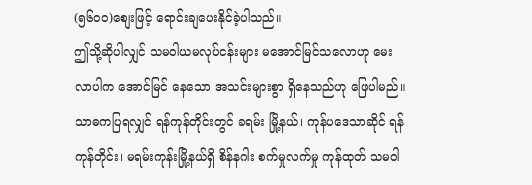(၅၆၀၀)စျေးဖြင့် ရောင်းချပေးနိုင်ခဲ့ပါသည်။
ဤသို့ဆိုပါလျှင် သမဝါယမလုပ်ငန်းများ မအောင်မြင်သလောဟု မေးလာပါက အောင်မြင် နေသော အသင်းများစွာ ရှိနေသည်ဟု ဖြေပါမည်။ သာဓကပြရလျှင် ရန်ကုန်တိုင်းတွင် ခရမ်း မြို့နယ်၊ ကုန်ပဒေသာဆိုင် ရန်ကုန်တိုင်း၊ မရမ်းကုန်းမြို့နယ်ရှိ စိန်နဂါး စက်မှုလက်မှု ကုန်ထုတ် သမဝါ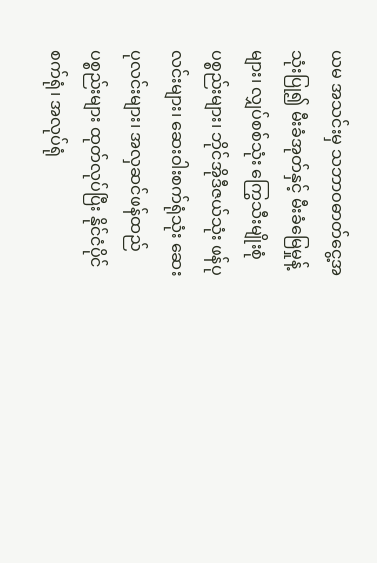ယမ အသင်းမှ သဘာဝဓာတ်ငွေ့အသုံးပြု၍ မီးခံအုတ်နှင့် မီးခံမြေမှုန့်များ၊ လျှပ်စစ်သုံး ကြွေသီးမျိုးစုံ ပစ္စည်းများ၊ ဘိုင်အိုဒီဇယ်သုံး ဖန်ပုလင်းများ၊ ဆေးဝါးစက်ရုံသုံး ဆေးပုလင်းများ၊ အလှဆင်ဖန်ထည် ပစ္စည်းများ ထုတ်လုပ်ပြီး နိုင်ငံပိုင်စက်ရုံ၊ အလုပ်ရုံ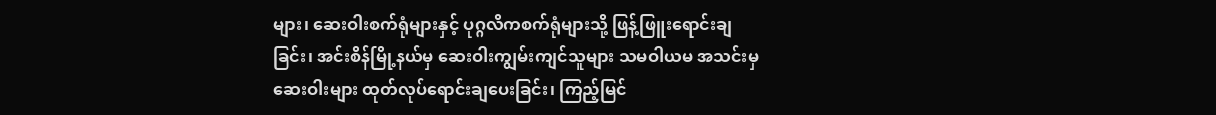များ၊ ဆေးဝါးစက်ရုံများနှင့် ပုဂ္ဂလိကစက်ရုံများသို့ ဖြန့်ဖြူးရောင်းချခြင်း၊ အင်းစိန်မြို့နယ်မှ ဆေးဝါးကျွမ်းကျင်သူများ သမဝါယမ အသင်းမှ ဆေးဝါးများ ထုတ်လုပ်ရောင်းချပေးခြင်း၊ ကြည့်မြင်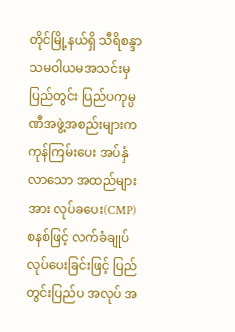တိုင်မြို့နယ်ရှိ သီရိစန္ဒာ သမဝါယမအသင်းမှ ပြည်တွင်း ပြည်ပကုမ္ပဏီအဖွဲ့အစည်းများက ကုန်ကြမ်းပေး အပ်နှံ လာသော အထည်များအား လုပ်ခပေး(CMP) စနစ်ဖြင့် လက်ခံချုပ်လုပ်ပေးခြင်းဖြင့် ပြည်တွင်းပြည်ပ အလုပ် အ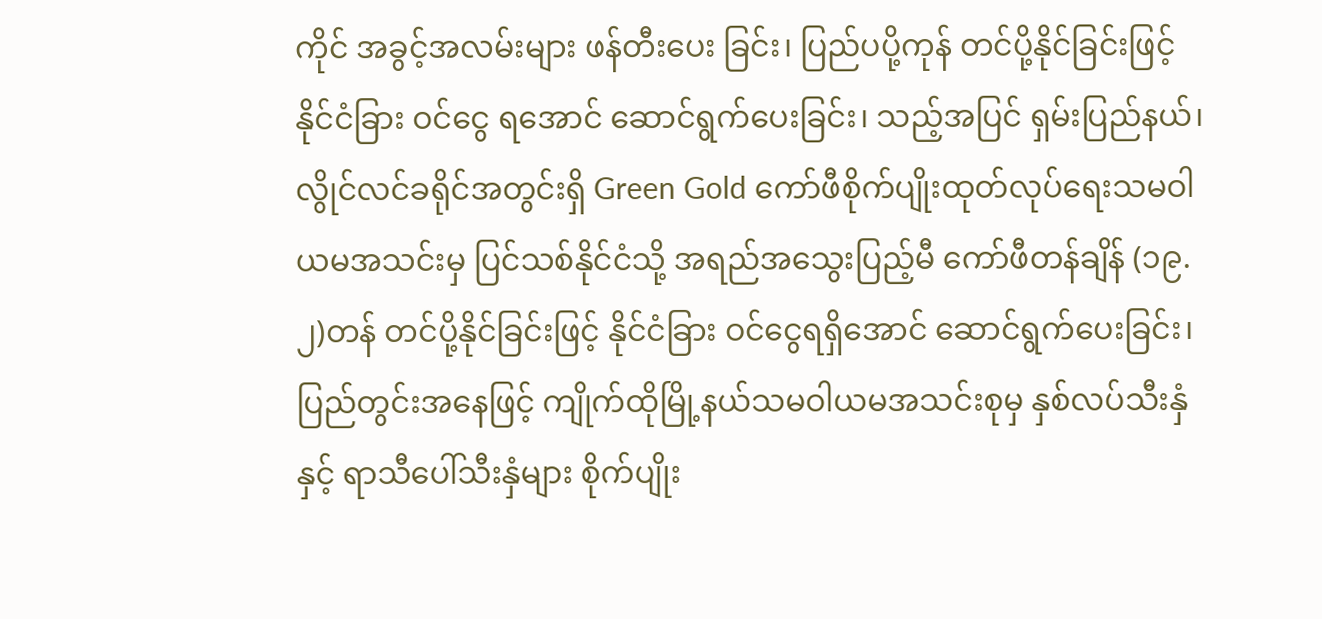ကိုင် အခွင့်အလမ်းများ ဖန်တီးပေး ခြင်း၊ ပြည်ပပို့ကုန် တင်ပို့နိုင်ခြင်းဖြင့် နိုင်ငံခြား ဝင်ငွေ ရအောင် ဆောင်ရွက်ပေးခြင်း၊ သည့်အပြင် ရှမ်းပြည်နယ်၊ လွိုင်လင်ခရိုင်အတွင်းရှိ Green Gold ကော်ဖီစိုက်ပျိုးထုတ်လုပ်ရေးသမဝါယမအသင်းမှ ပြင်သစ်နိုင်ငံသို့ အရည်အသွေးပြည့်မီ ကော်ဖီတန်ချိန် (၁၉.၂)တန် တင်ပို့နိုင်ခြင်းဖြင့် နိုင်ငံခြား ဝင်ငွေရရှိအောင် ဆောင်ရွက်ပေးခြင်း၊ ပြည်တွင်းအနေဖြင့် ကျိုက်ထိုမြို့နယ်သမဝါယမအသင်းစုမှ နှစ်လပ်သီးနှံနှင့် ရာသီပေါ်သီးနှံများ စိုက်ပျိုး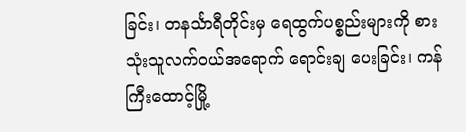ခြင်း၊ တနင်္သာရီတိုင်းမှ ရေထွက်ပစ္စည်းများကို စားသုံးသူလက်ဝယ်အရောက် ရောင်းချ ပေးခြင်း၊ ကန်ကြီးထောင့်မြို့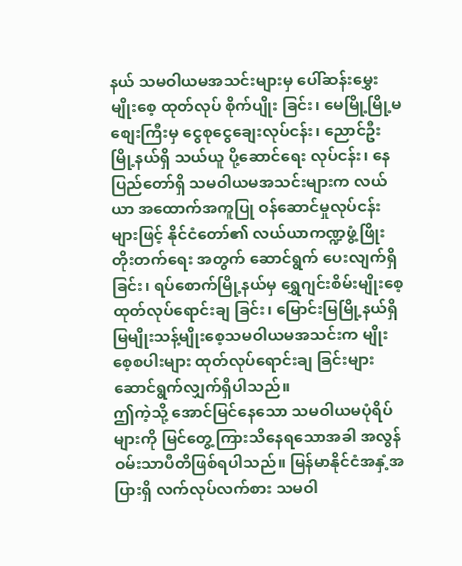နယ် သမဝါယမအသင်းများမှ ပေါ်ဆန်းမွှေးမျိုးစေ့ ထုတ်လုပ် စိုက်ပျိုး ခြင်း၊ မေမြို့မြို့မစျေးကြီးမှ ငွေစုငွေချေးလုပ်ငန်း၊ ညောင်ဦး မြို့နယ်ရှိ သယ်ယူ ပို့ဆောင်ရေး လုပ်ငန်း၊ နေပြည်တော်ရှိ သမဝါယမအသင်းများက လယ်ယာ အထောက်အကူပြု ဝန်ဆောင်မှုလုပ်ငန်းများဖြင့် နိုင်ငံတော်၏ လယ်ယာကဏ္ဍဖွံ့ဖြိုးတိုးတက်ရေး အတွက် ဆောင်ရွက် ပေးလျက်ရှိခြင်း၊ ရပ်စောက်မြို့နယ်မှ ရွှေဂျင်းစိမ်းမျိုးစေ့ထုတ်လုပ်ရောင်းချ ခြင်း၊ မြောင်းမြမြို့နယ်ရှိ မြမျိုးသန့်မျိုးစေ့သမဝါယမအသင်းက မျိုးစေ့စပါးများ ထုတ်လုပ်ရောင်းချ ခြင်းများ ဆောင်ရွက်လျှက်ရှိပါသည်။
ဤကဲ့သို့ အောင်မြင်နေသော သမဝါယမပုံရိပ်များကို မြင်တွေ့ကြားသိနေရသောအခါ အလွန် ဝမ်းသာပီတိဖြစ်ရပါသည်။ မြန်မာနိုင်ငံအနှံ့အပြားရှိ လက်လုပ်လက်စား သမဝါ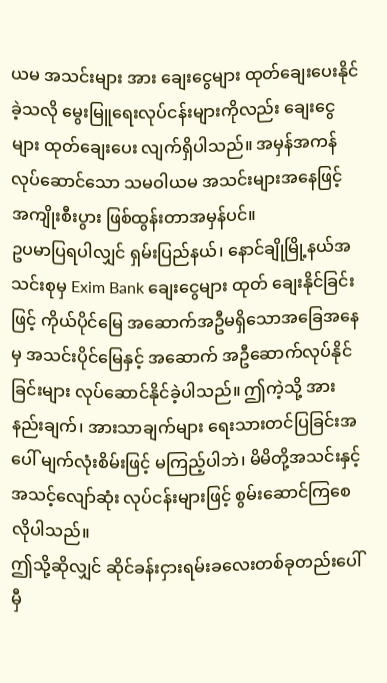ယမ အသင်းများ အား ချေးငွေများ ထုတ်ချေးပေးနိုင်ခဲ့သလို မွေးမြူရေးလုပ်ငန်းများကိုလည်း ချေးငွေများ ထုတ်ချေးပေး လျက်ရှိပါသည်။ အမှန်အကန်လုပ်ဆောင်သော သမဝါယမ အသင်းများအနေဖြင့် အကျိုးစီးပွား ဖြစ်ထွန်းတာအမှန်ပင်။
ဥပမာပြရပါလျှင် ရှမ်းပြည်နယ်၊ နောင်ချိုမြို့နယ်အသင်းစုမှ Exim Bank ချေးငွေများ ထုတ် ချေးနိုင်ခြင်းဖြင့် ကိုယ်ပိုင်မြေ အဆောက်အဦမရှိသောအခြေအနေမှ အသင်းပိုင်မြေနှင့် အဆောက် အဦဆောက်လုပ်နိုင်ခြင်းများ လုပ်ဆောင်နိုင်ခဲ့ပါသည်။ ဤကဲ့သို့ အားနည်းချက်၊ အားသာချက်များ ရေးသားတင်ပြခြင်းအပေါ် မျက်လုံးစိမ်းဖြင့် မကြည့်ပါဘဲ၊ မိမိတို့အသင်းနှင့် အသင့်လျော်ဆုံး လုပ်ငန်းများဖြင့် စွမ်းဆောင်ကြစေလိုပါသည်။
ဤသို့ဆိုလျှင် ဆိုင်ခန်းငှားရမ်းခလေးတစ်ခုတည်းပေါ် မှီ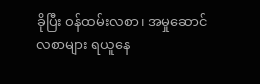ခိုပြီး ဝန်ထမ်းလစာ၊ အမှုဆောင် လစာများ ရယူနေ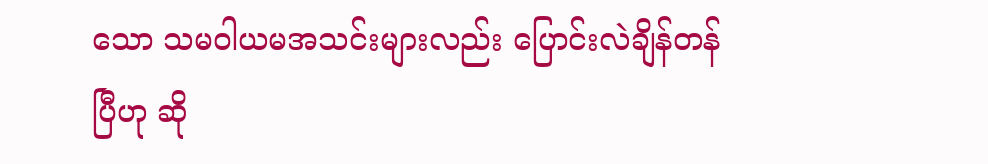သော သမဝါယမအသင်းများလည်း ပြောင်းလဲချိန်တန်ပြီဟု ဆို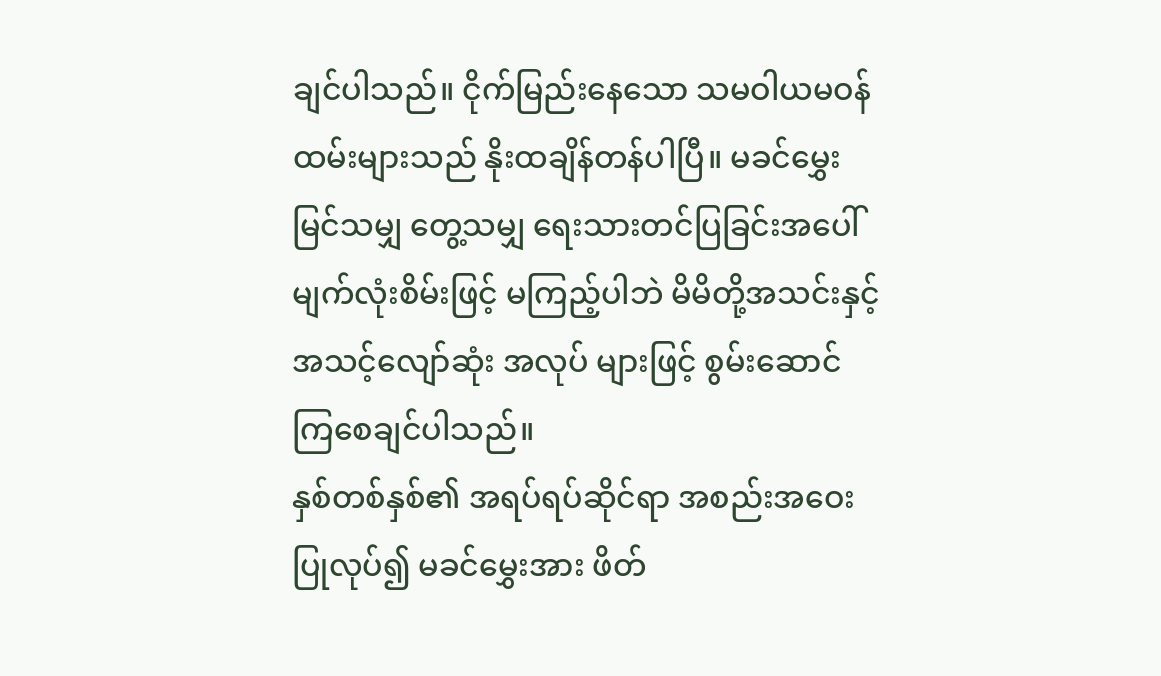ချင်ပါသည်။ ငိုက်မြည်းနေသော သမဝါယမဝန်ထမ်းများသည် နိုးထချိန်တန်ပါပြီ။ မခင်မွှေးမြင်သမျှ တွေ့သမျှ ရေးသားတင်ပြခြင်းအပေါ် မျက်လုံးစိမ်းဖြင့် မကြည့်ပါဘဲ မိမိတို့အသင်းနှင့် အသင့်လျော်ဆုံး အလုပ် များဖြင့် စွမ်းဆောင်ကြစေချင်ပါသည်။
နှစ်တစ်နှစ်၏ အရပ်ရပ်ဆိုင်ရာ အစည်းအဝေး ပြုလုပ်၍ မခင်မွှေးအား ဖိတ်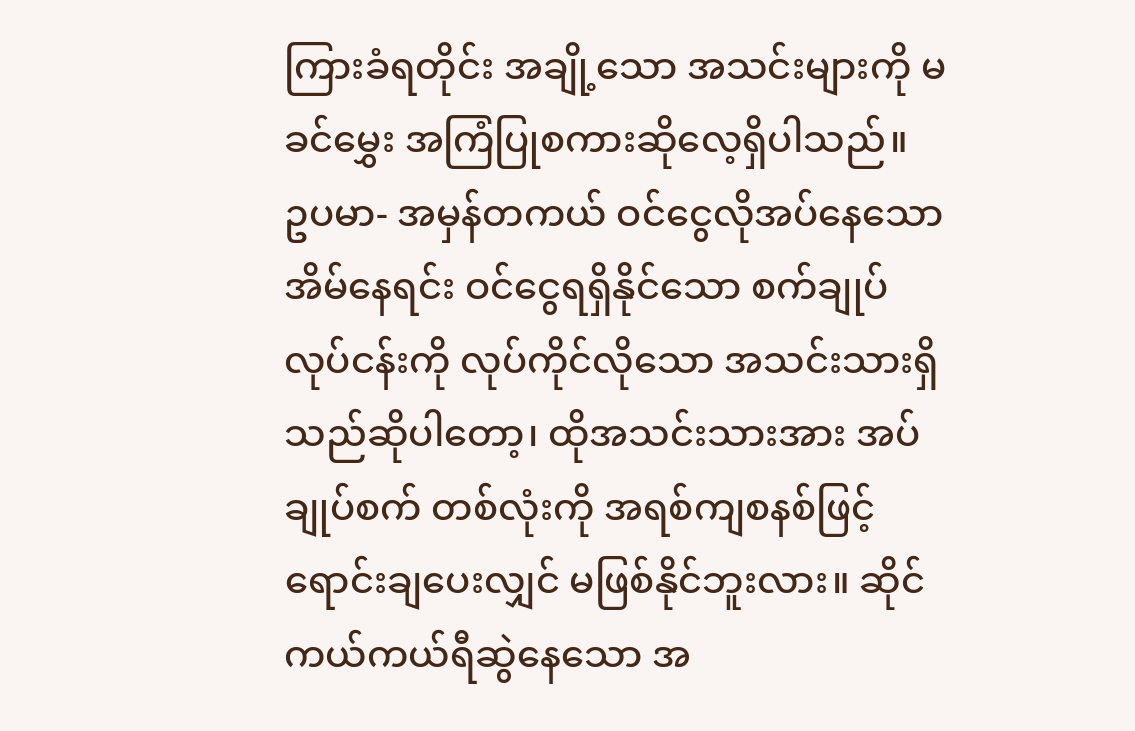ကြားခံရတိုင်း အချို့သော အသင်းများကို မခင်မွှေး အကြံပြုစကားဆိုလေ့ရှိပါသည်။
ဥပမာ- အမှန်တကယ် ဝင်ငွေလိုအပ်နေသော အိမ်နေရင်း ဝင်ငွေရရှိနိုင်သော စက်ချုပ် လုပ်ငန်းကို လုပ်ကိုင်လိုသော အသင်းသားရှိသည်ဆိုပါတော့၊ ထိုအသင်းသားအား အပ်ချုပ်စက် တစ်လုံးကို အရစ်ကျစနစ်ဖြင့် ရောင်းချပေးလျှင် မဖြစ်နိုင်ဘူးလား။ ဆိုင်ကယ်ကယ်ရီဆွဲနေသော အ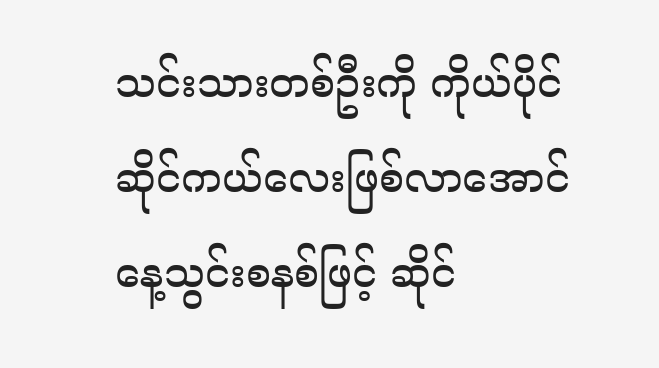သင်းသားတစ်ဦးကို ကိုယ်ပိုင်ဆိုင်ကယ်လေးဖြစ်လာအောင် နေ့သွင်းစနစ်ဖြင့် ဆိုင်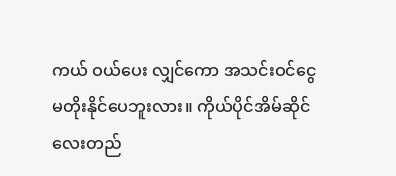ကယ် ဝယ်ပေး လျှင်ကော အသင်းဝင်ငွေ မတိုးနိုင်ပေဘူးလား။ ကိုယ်ပိုင်အိမ်ဆိုင်လေးတည်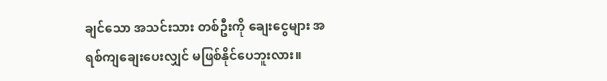ချင်သော အသင်းသား တစ်ဦးကို ချေးငွေများ အရစ်ကျချေးပေးလျှင် မဖြစ်နိုင်ပေဘူးလား။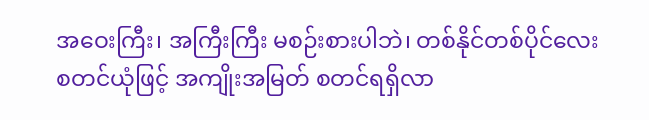အဝေးကြီး၊ အကြီးကြီး မစဉ်းစားပါဘဲ၊ တစ်နိုင်တစ်ပိုင်လေး စတင်ယုံဖြင့် အကျိုးအမြတ် စတင်ရရှိလာ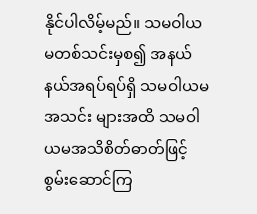နိုင်ပါလိမ့်မည်။ သမဝါယမတစ်သင်းမှစ၍ အနယ်နယ်အရပ်ရပ်ရှိ သမဝါယမအသင်း များအထိ သမဝါယမအသိစိတ်ဓာတ်ဖြင့် စွမ်းဆောင်ကြ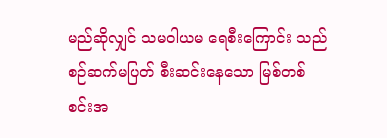မည်ဆိုလျှင် သမဝါယမ ရေစီးကြောင်း သည် စဉ်ဆက်မပြတ် စီးဆင်းနေသော မြစ်တစ်စင်းအ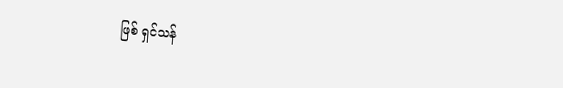ဖြစ် ရှင်သန်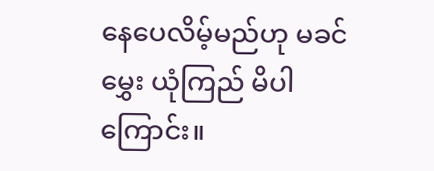နေပေလိမ့်မည်ဟု မခင်မွှေး ယုံကြည် မိပါကြောင်း။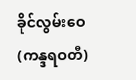ခိုင်လွမ်းဝေ(ကန္ဒရဝတီ)